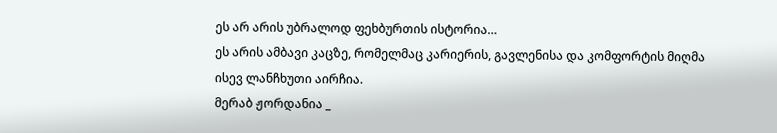ეს არ არის უბრალოდ ფეხბურთის ისტორია…
ეს არის ამბავი კაცზე, რომელმაც კარიერის, გავლენისა და კომფორტის მიღმა ისევ ლანჩხუთი აირჩია.
მერაბ ჟორდანია _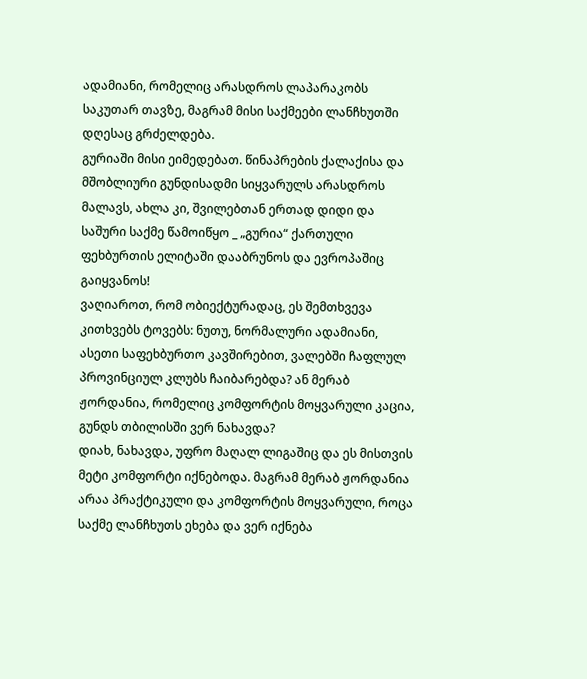ადამიანი, რომელიც არასდროს ლაპარაკობს საკუთარ თავზე, მაგრამ მისი საქმეები ლანჩხუთში დღესაც გრძელდება.
გურიაში მისი ეიმედებათ. წინაპრების ქალაქისა და მშობლიური გუნდისადმი სიყვარულს არასდროს მალავს, ახლა კი, შვილებთან ერთად დიდი და საშური საქმე წამოიწყო _ „გურია“ ქართული ფეხბურთის ელიტაში დააბრუნოს და ევროპაშიც გაიყვანოს!
ვაღიაროთ, რომ ობიექტურადაც, ეს შემთხვევა კითხვებს ტოვებს: ნუთუ, ნორმალური ადამიანი, ასეთი საფეხბურთო კავშირებით, ვალებში ჩაფლულ პროვინციულ კლუბს ჩაიბარებდა? ან მერაბ ჟორდანია, რომელიც კომფორტის მოყვარული კაცია, გუნდს თბილისში ვერ ნახავდა?
დიახ, ნახავდა, უფრო მაღალ ლიგაშიც და ეს მისთვის მეტი კომფორტი იქნებოდა. მაგრამ მერაბ ჟორდანია არაა პრაქტიკული და კომფორტის მოყვარული, როცა საქმე ლანჩხუთს ეხება და ვერ იქნება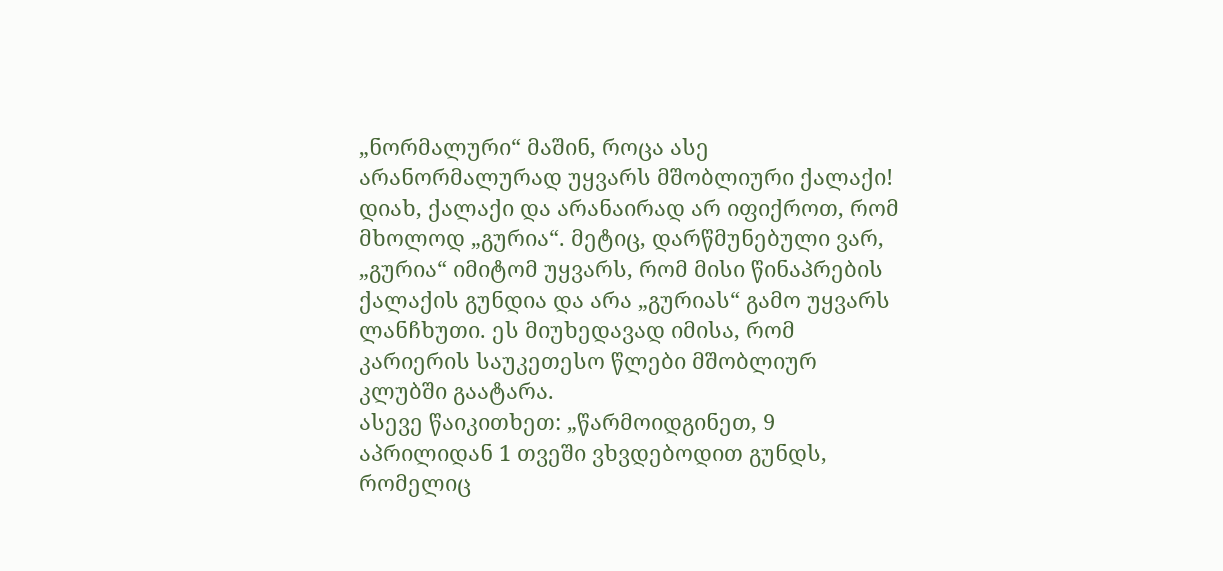„ნორმალური“ მაშინ, როცა ასე არანორმალურად უყვარს მშობლიური ქალაქი!
დიახ, ქალაქი და არანაირად არ იფიქროთ, რომ მხოლოდ „გურია“. მეტიც, დარწმუნებული ვარ, „გურია“ იმიტომ უყვარს, რომ მისი წინაპრების ქალაქის გუნდია და არა „გურიას“ გამო უყვარს ლანჩხუთი. ეს მიუხედავად იმისა, რომ კარიერის საუკეთესო წლები მშობლიურ კლუბში გაატარა.
ასევე წაიკითხეთ: „წარმოიდგინეთ, 9 აპრილიდან 1 თვეში ვხვდებოდით გუნდს, რომელიც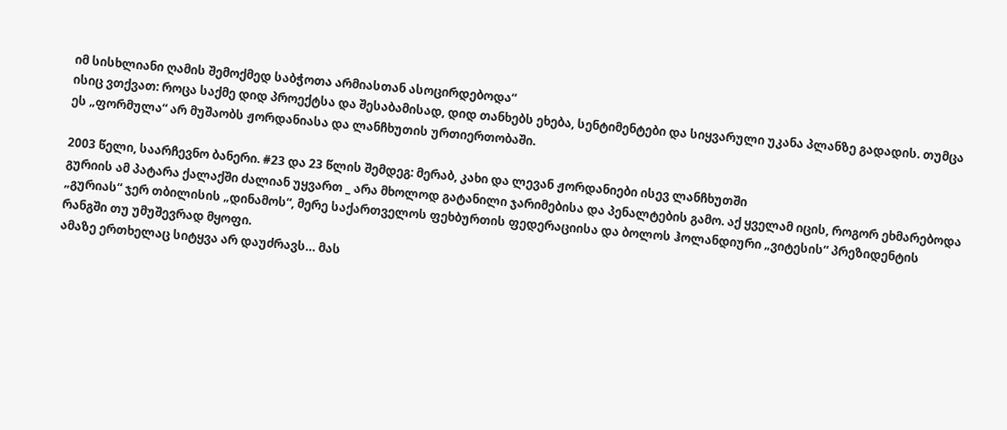იმ სისხლიანი ღამის შემოქმედ საბჭოთა არმიასთან ასოცირდებოდა“
ისიც ვთქვათ: როცა საქმე დიდ პროექტსა და შესაბამისად, დიდ თანხებს ეხება, სენტიმენტები და სიყვარული უკანა პლანზე გადადის. თუმცა ეს „ფორმულა“ არ მუშაობს ჟორდანიასა და ლანჩხუთის ურთიერთობაში.

2003 წელი, საარჩევნო ბანერი. #23 და 23 წლის შემდეგ: მერაბ, კახი და ლევან ჟორდანიები ისევ ლანჩხუთში
გურიის ამ პატარა ქალაქში ძალიან უყვართ _ არა მხოლოდ გატანილი ჯარიმებისა და პენალტების გამო. აქ ყველამ იცის, როგორ ეხმარებოდა „გურიას“ ჯერ თბილისის „დინამოს“, მერე საქართველოს ფეხბურთის ფედერაციისა და ბოლოს ჰოლანდიური „ვიტესის“ პრეზიდენტის რანგში თუ უმუშევრად მყოფი.
ამაზე ერთხელაც სიტყვა არ დაუძრავს… მას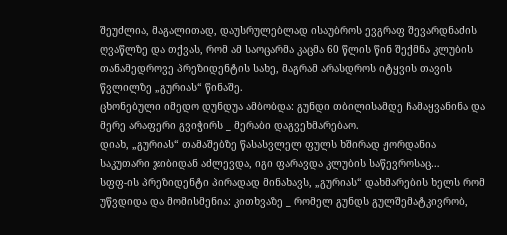შეუძლია, მაგალითად, დაუსრულებლად ისაუბროს ევგრაფ შევარდნაძის ღვაწლზე და თქვას, რომ ამ საოცარმა კაცმა 60 წლის წინ შექმნა კლუბის თანამედროვე პრეზიდენტის სახე, მაგრამ არასდროს იტყვის თავის წვლილზე „გურიას“ წინაშე.
ცხონებული იმედო დუნდუა ამბობდა: გუნდი თბილისამდე ჩამაყვანინა და მერე არაფერი გვიჭირს _ მერაბი დაგვეხმარებაო.
დიახ, „გურიას“ თამაშებზე წასასვლელ ფულს ხშირად ჟორდანია საკუთარი ჯიბიდან აძლევდა, იგი ფარავდა კლუბის საწევროსაც…
სფფ-ის პრეზიდენტი პირადად მინახავს, „გურიას“ დახმარების ხელს რომ უწვდიდა და მომისმენია: კითხვაზე _ რომელ გუნდს გულშემატკივრობ,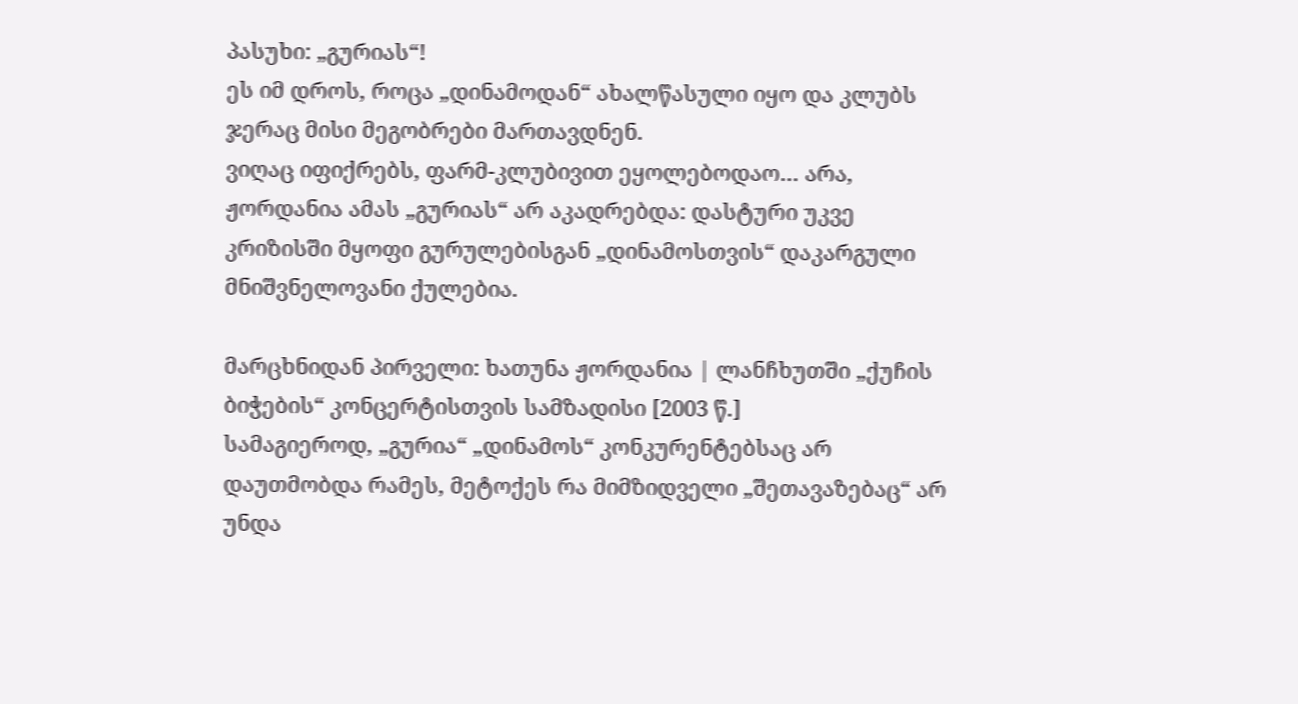პასუხი: „გურიას“!
ეს იმ დროს, როცა „დინამოდან“ ახალწასული იყო და კლუბს ჯერაც მისი მეგობრები მართავდნენ.
ვიღაც იფიქრებს, ფარმ-კლუბივით ეყოლებოდაო… არა, ჟორდანია ამას „გურიას“ არ აკადრებდა: დასტური უკვე კრიზისში მყოფი გურულებისგან „დინამოსთვის“ დაკარგული მნიშვნელოვანი ქულებია.

მარცხნიდან პირველი: ხათუნა ჟორდანია | ლანჩხუთში „ქუჩის ბიჭების“ კონცერტისთვის სამზადისი [2003 წ.]
სამაგიეროდ, „გურია“ „დინამოს“ კონკურენტებსაც არ დაუთმობდა რამეს, მეტოქეს რა მიმზიდველი „შეთავაზებაც“ არ უნდა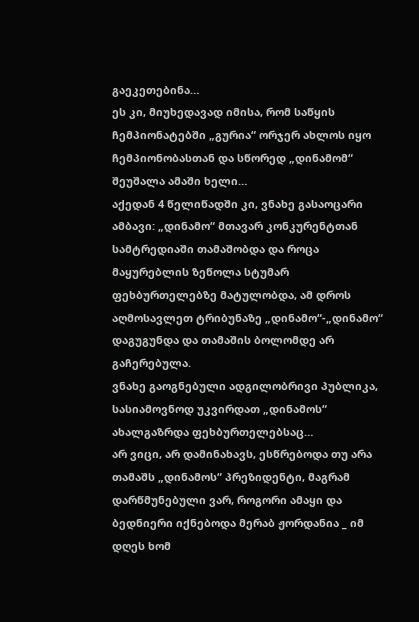გაეკეთებინა…
ეს კი, მიუხედავად იმისა, რომ საწყის ჩემპიონატებში „გურია“ ორჯერ ახლოს იყო ჩემპიონობასთან და სწორედ „დინამომ“ შეუშალა ამაში ხელი…
აქედან 4 წელიწადში კი, ვნახე გასაოცარი ამბავი: „დინამო“ მთავარ კონკურენტთან სამტრედიაში თამაშობდა და როცა მაყურებლის ზეწოლა სტუმარ ფეხბურთელებზე მატულობდა, ამ დროს აღმოსავლეთ ტრიბუნაზე „დინამო“-„დინამო“ დაგუგუნდა და თამაშის ბოლომდე არ გაჩერებულა.
ვნახე გაოგნებული ადგილობრივი პუბლიკა, სასიამოვნოდ უკვირდათ „დინამოს“ ახალგაზრდა ფეხბურთელებსაც…
არ ვიცი, არ დამინახავს, ესწრებოდა თუ არა თამაშს „დინამოს“ პრეზიდენტი, მაგრამ დარწმუნებული ვარ, როგორი ამაყი და ბედნიერი იქნებოდა მერაბ ჟორდანია _ იმ დღეს ხომ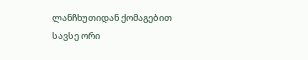ლანჩხუთიდან ქომაგებით სავსე ორი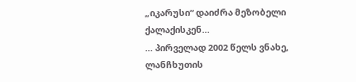„იკარუსი“ დაიძრა მეზობელი ქალაქისკენ…
… პირველად 2002 წელს ვნახე, ლანჩხუთის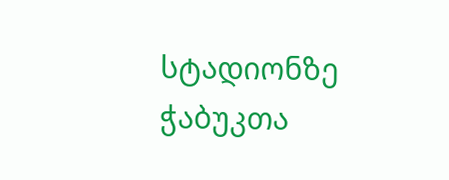სტადიონზე ჭაბუკთა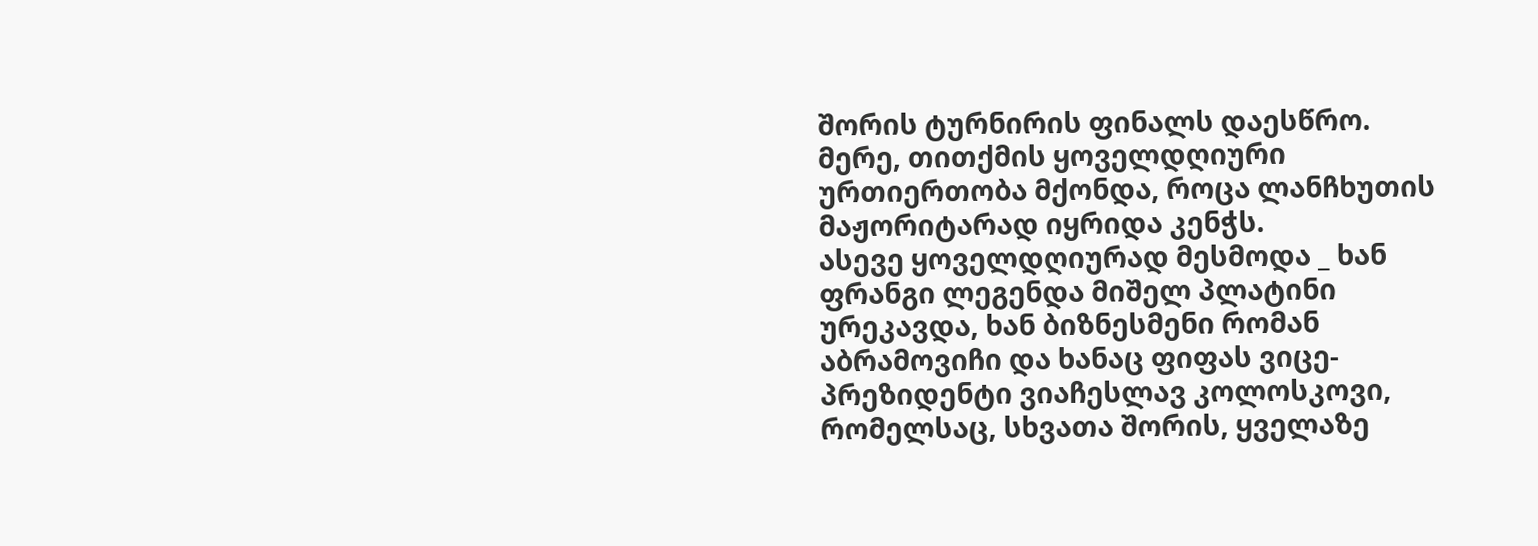შორის ტურნირის ფინალს დაესწრო.
მერე, თითქმის ყოველდღიური ურთიერთობა მქონდა, როცა ლანჩხუთის მაჟორიტარად იყრიდა კენჭს.
ასევე ყოველდღიურად მესმოდა _ ხან ფრანგი ლეგენდა მიშელ პლატინი ურეკავდა, ხან ბიზნესმენი რომან აბრამოვიჩი და ხანაც ფიფას ვიცე-პრეზიდენტი ვიაჩესლავ კოლოსკოვი, რომელსაც, სხვათა შორის, ყველაზე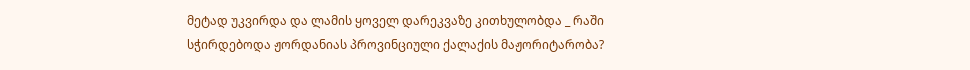მეტად უკვირდა და ლამის ყოველ დარეკვაზე კითხულობდა _ რაში სჭირდებოდა ჟორდანიას პროვინციული ქალაქის მაჟორიტარობა?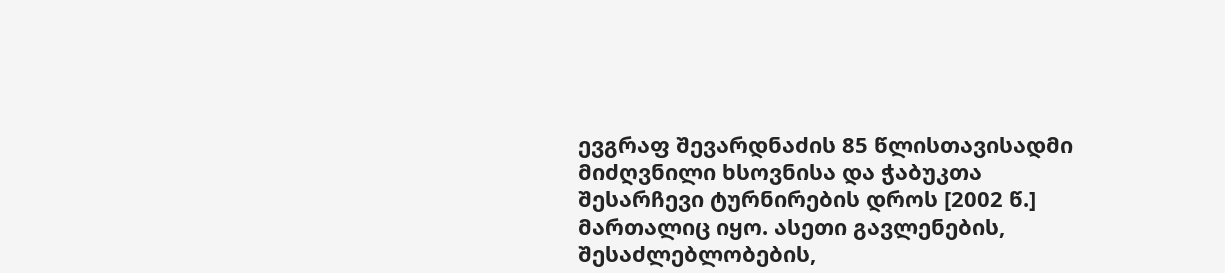ევგრაფ შევარდნაძის 85 წლისთავისადმი მიძღვნილი ხსოვნისა და ჭაბუკთა შესარჩევი ტურნირების დროს [2002 წ.]
მართალიც იყო. ასეთი გავლენების, შესაძლებლობების,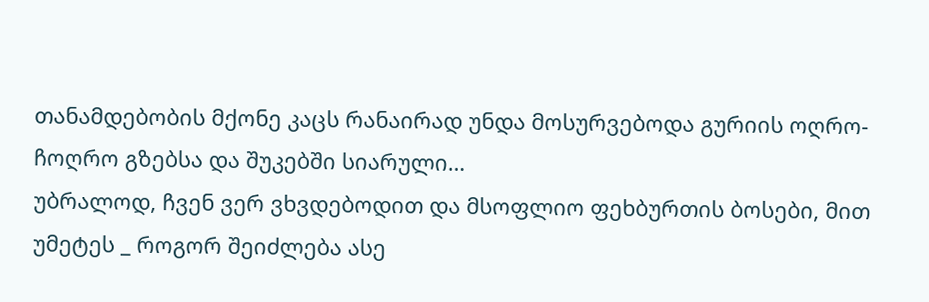თანამდებობის მქონე კაცს რანაირად უნდა მოსურვებოდა გურიის ოღრო-ჩოღრო გზებსა და შუკებში სიარული…
უბრალოდ, ჩვენ ვერ ვხვდებოდით და მსოფლიო ფეხბურთის ბოსები, მით უმეტეს _ როგორ შეიძლება ასე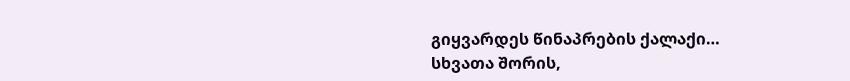გიყვარდეს წინაპრების ქალაქი…
სხვათა შორის,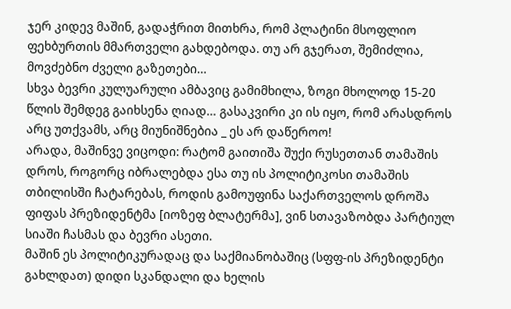ჯერ კიდევ მაშინ, გადაჭრით მითხრა, რომ პლატინი მსოფლიო ფეხბურთის მმართველი გახდებოდა. თუ არ გჯერათ, შემიძლია, მოვძებნო ძველი გაზეთები…
სხვა ბევრი კულუარული ამბავიც გამიმხილა, ზოგი მხოლოდ 15-20 წლის შემდეგ გაიხსენა ღიად… გასაკვირი კი ის იყო, რომ არასდროს არც უთქვამს, არც მიუნიშნებია _ ეს არ დაწეროო!
არადა, მაშინვე ვიცოდი: რატომ გაითიშა შუქი რუსეთთან თამაშის დროს, როგორც იბრალებდა ესა თუ ის პოლიტიკოსი თამაშის თბილისში ჩატარებას, როდის გამოუფინა საქართველოს დროშა ფიფას პრეზიდენტმა [იოზეფ ბლატერმა], ვინ სთავაზობდა პარტიულ სიაში ჩასმას და ბევრი ასეთი.
მაშინ ეს პოლიტიკურადაც და საქმიანობაშიც (სფფ-ის პრეზიდენტი გახლდათ) დიდი სკანდალი და ხელის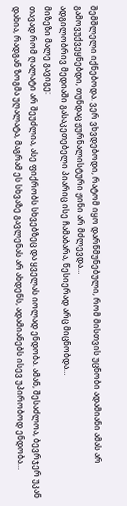შემშლელი იქნებოდა. ვერ ვხვდებოდი, რატომ იყო დარწმუნებული, რომ მისთვის უცნობი ადამიანი ამას არ გამოვუქვეყნებდი, თუნდაც ჟურნალისტური ჟინი არ მძლევდა…
ადგილობრივ მედიაში გასაკეთებელი პიარიც ისე ჩამაბარა, წესიერად არც მიცნობდა…
მიზეზი მალე გავიგე:
თავად რომ ღალატი არ შეუძლია, ასე ფიქრობს სხვებზეც და ყველას იოლად ენდობა. ამან, შესაძლოა, ბევრჯერ უკან დახია, რადგან ზოგმა უღალატა, მაგრამ ეს სხვაზე გავლენას არ ახდენს, ადამიანებს ისევ უპირობოდ ენდობა…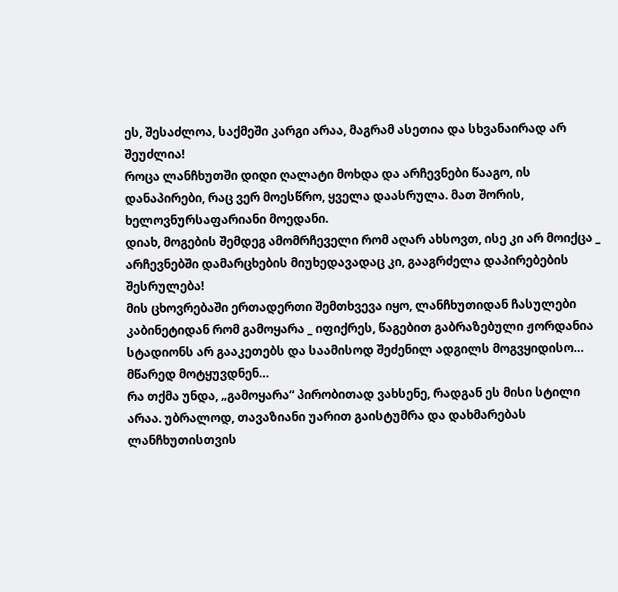ეს, შესაძლოა, საქმეში კარგი არაა, მაგრამ ასეთია და სხვანაირად არ შეუძლია!
როცა ლანჩხუთში დიდი ღალატი მოხდა და არჩევნები წააგო, ის დანაპირები, რაც ვერ მოესწრო, ყველა დაასრულა. მათ შორის, ხელოვნურსაფარიანი მოედანი.
დიახ, მოგების შემდეგ ამომრჩეველი რომ აღარ ახსოვთ, ისე კი არ მოიქცა _ არჩევნებში დამარცხების მიუხედავადაც კი, გააგრძელა დაპირებების შესრულება!
მის ცხოვრებაში ერთადერთი შემთხვევა იყო, ლანჩხუთიდან ჩასულები კაბინეტიდან რომ გამოყარა _ იფიქრეს, წაგებით გაბრაზებული ჟორდანია სტადიონს არ გააკეთებს და საამისოდ შეძენილ ადგილს მოგვყიდისო…
მწარედ მოტყუვდნენ…
რა თქმა უნდა, „გამოყარა“ პირობითად ვახსენე, რადგან ეს მისი სტილი არაა. უბრალოდ, თავაზიანი უარით გაისტუმრა და დახმარებას ლანჩხუთისთვის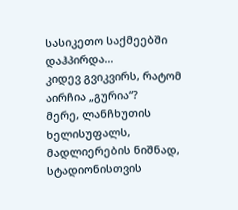სასიკეთო საქმეებში დაჰპირდა…
კიდევ გვიკვირს, რატომ აირჩია „გურია“?
მერე, ლანჩხუთის ხელისუფალს, მადლიერების ნიშნად, სტადიონისთვის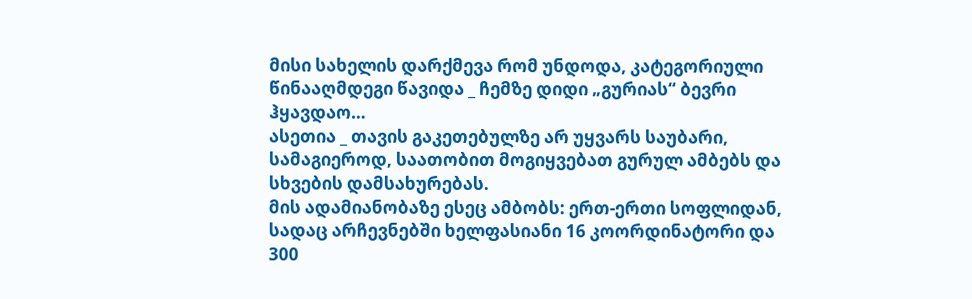მისი სახელის დარქმევა რომ უნდოდა, კატეგორიული წინააღმდეგი წავიდა _ ჩემზე დიდი „გურიას“ ბევრი ჰყავდაო…
ასეთია _ თავის გაკეთებულზე არ უყვარს საუბარი, სამაგიეროდ, საათობით მოგიყვებათ გურულ ამბებს და სხვების დამსახურებას.
მის ადამიანობაზე ესეც ამბობს: ერთ-ერთი სოფლიდან, სადაც არჩევნებში ხელფასიანი 16 კოორდინატორი და 300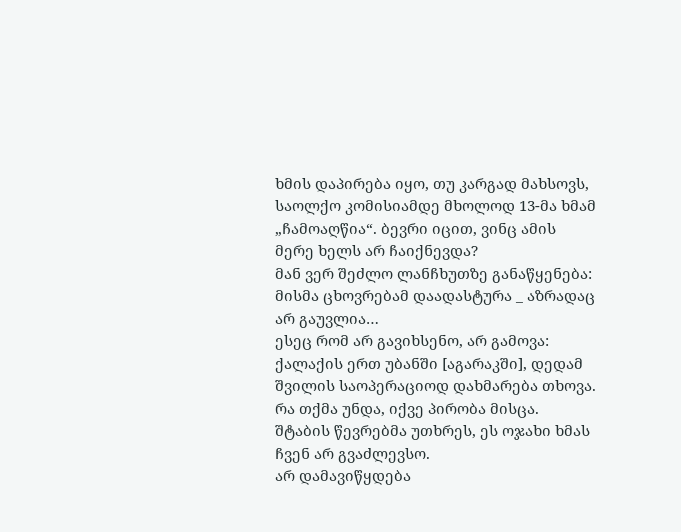ხმის დაპირება იყო, თუ კარგად მახსოვს, საოლქო კომისიამდე მხოლოდ 13-მა ხმამ „ჩამოაღწია“. ბევრი იცით, ვინც ამის მერე ხელს არ ჩაიქნევდა?
მან ვერ შეძლო ლანჩხუთზე განაწყენება: მისმა ცხოვრებამ დაადასტურა _ აზრადაც არ გაუვლია…
ესეც რომ არ გავიხსენო, არ გამოვა: ქალაქის ერთ უბანში [აგარაკში], დედამ შვილის საოპერაციოდ დახმარება თხოვა. რა თქმა უნდა, იქვე პირობა მისცა. შტაბის წევრებმა უთხრეს, ეს ოჯახი ხმას ჩვენ არ გვაძლევსო.
არ დამავიწყდება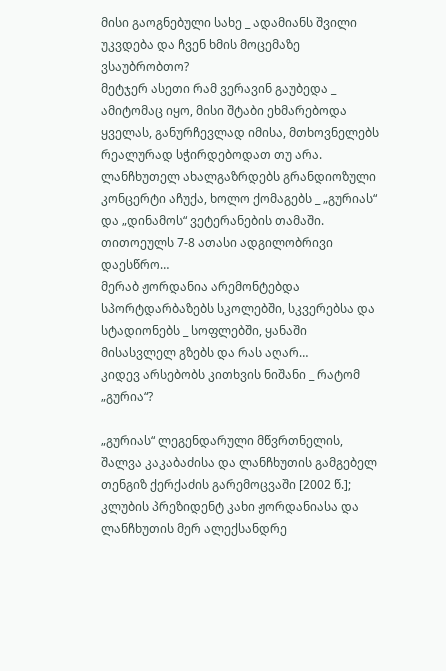მისი გაოგნებული სახე _ ადამიანს შვილი უკვდება და ჩვენ ხმის მოცემაზე ვსაუბრობთო?
მეტჯერ ასეთი რამ ვერავინ გაუბედა _ ამიტომაც იყო, მისი შტაბი ეხმარებოდა ყველას, განურჩევლად იმისა, მთხოვნელებს რეალურად სჭირდებოდათ თუ არა.
ლანჩხუთელ ახალგაზრდებს გრანდიოზული კონცერტი აჩუქა, ხოლო ქომაგებს _ „გურიას“ და „დინამოს“ ვეტერანების თამაში. თითოეულს 7-8 ათასი ადგილობრივი დაესწრო…
მერაბ ჟორდანია არემონტებდა სპორტდარბაზებს სკოლებში, სკვერებსა და სტადიონებს _ სოფლებში, ყანაში მისასვლელ გზებს და რას აღარ…
კიდევ არსებობს კითხვის ნიშანი _ რატომ „გურია“?

„გურიას“ ლეგენდარული მწვრთნელის, შალვა კაკაბაძისა და ლანჩხუთის გამგებელ თენგიზ ქერქაძის გარემოცვაში [2002 წ.]; კლუბის პრეზიდენტ კახი ჟორდანიასა და ლანჩხუთის მერ ალექსანდრე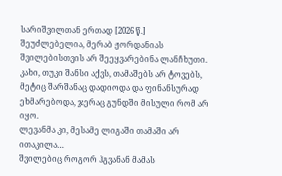სარიშვილთან ერთად [2026 წ.]
შეუძლებელია, მერაბ ჟორდანიას შვილებისთვის არ შეეყვარებინა ლანჩხუთი.
კახი, თუკი შანსი აქვს, თამაშებს არ ტოვებს, მეტიც შარშანაც დადიოდა და ფინანსურად ეხმარებოდა, ჯერაც გუნდში მისული რომ არ იყო.
ლევანმა კი, მესამე ლიგაში თამაში არ ითაკილა…
შვილებიც როგორ ჰგვანან მამას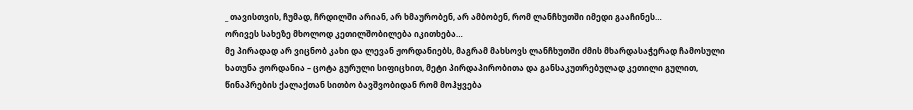_ თავისთვის, ჩუმად, ჩრდილში არიან, არ ხმაურობენ, არ ამბობენ, რომ ლანჩხუთში იმედი გააჩინეს…
ორივეს სახეზე მხოლოდ კეთილშობილება იკითხება…
მე პირადად არ ვიცნობ კახი და ლევან ჟორდანიებს, მაგრამ მახსოვს ლანჩხუთში ძმის მხარდასაჭერად ჩამოსული ხათუნა ჟორდანია – ცოტა გურული სიფიცხით, მეტი პირდაპირობითა და განსაკუთრებულად კეთილი გულით, წინაპრების ქალაქთან სითბო ბავშვობიდან რომ მოჰყვება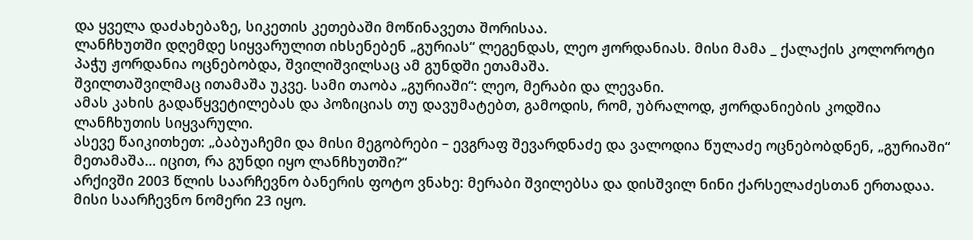და ყველა დაძახებაზე, სიკეთის კეთებაში მოწინავეთა შორისაა.
ლანჩხუთში დღემდე სიყვარულით იხსენებენ „გურიას“ ლეგენდას, ლეო ჟორდანიას. მისი მამა _ ქალაქის კოლოროტი პაჭუ ჟორდანია ოცნებობდა, შვილიშვილსაც ამ გუნდში ეთამაშა.
შვილთაშვილმაც ითამაშა უკვე. სამი თაობა „გურიაში“: ლეო, მერაბი და ლევანი.
ამას კახის გადაწყვეტილებას და პოზიციას თუ დავუმატებთ, გამოდის, რომ, უბრალოდ, ჟორდანიების კოდშია ლანჩხუთის სიყვარული.
ასევე წაიკითხეთ: „ბაბუაჩემი და მისი მეგობრები – ევგრაფ შევარდნაძე და ვალოდია წულაძე ოცნებობდნენ, „გურიაში“ მეთამაშა… იცით, რა გუნდი იყო ლანჩხუთში?“
არქივში 2003 წლის საარჩევნო ბანერის ფოტო ვნახე: მერაბი შვილებსა და დისშვილ ნინი ქარსელაძესთან ერთადაა. მისი საარჩევნო ნომერი 23 იყო.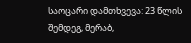საოცარი დამთხვევა: 23 წლის შემდეგ, მერაბ,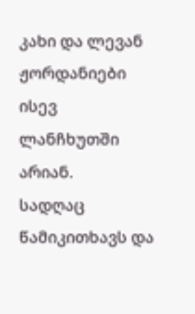კახი და ლევან ჟორდანიები ისევ ლანჩხუთში არიან.
სადღაც წამიკითხავს და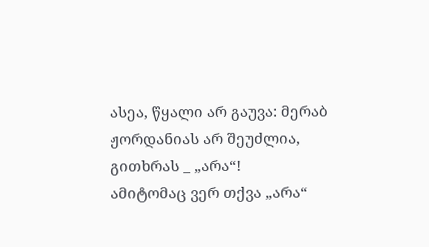ასეა, წყალი არ გაუვა: მერაბ ჟორდანიას არ შეუძლია, გითხრას _ „არა“!
ამიტომაც ვერ თქვა „არა“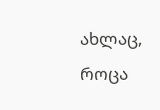ახლაც, როცა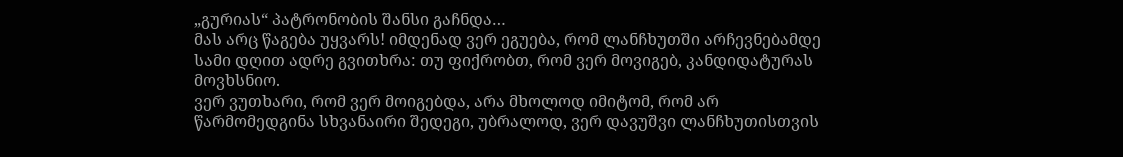„გურიას“ პატრონობის შანსი გაჩნდა…
მას არც წაგება უყვარს! იმდენად ვერ ეგუება, რომ ლანჩხუთში არჩევნებამდე სამი დღით ადრე გვითხრა: თუ ფიქრობთ, რომ ვერ მოვიგებ, კანდიდატურას მოვხსნიო.
ვერ ვუთხარი, რომ ვერ მოიგებდა, არა მხოლოდ იმიტომ, რომ არ წარმომედგინა სხვანაირი შედეგი, უბრალოდ, ვერ დავუშვი ლანჩხუთისთვის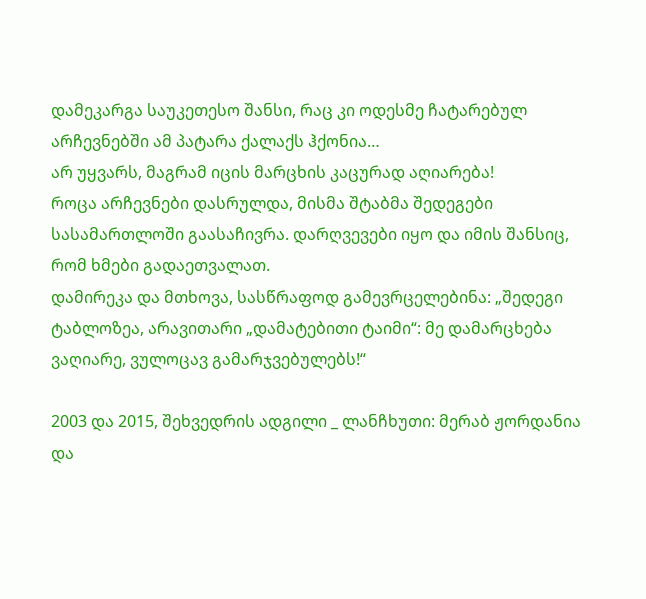დამეკარგა საუკეთესო შანსი, რაც კი ოდესმე ჩატარებულ არჩევნებში ამ პატარა ქალაქს ჰქონია…
არ უყვარს, მაგრამ იცის მარცხის კაცურად აღიარება!
როცა არჩევნები დასრულდა, მისმა შტაბმა შედეგები სასამართლოში გაასაჩივრა. დარღვევები იყო და იმის შანსიც, რომ ხმები გადაეთვალათ.
დამირეკა და მთხოვა, სასწრაფოდ გამევრცელებინა: „შედეგი ტაბლოზეა, არავითარი „დამატებითი ტაიმი“: მე დამარცხება ვაღიარე, ვულოცავ გამარჯვებულებს!“

2003 და 2015, შეხვედრის ადგილი _ ლანჩხუთი: მერაბ ჟორდანია და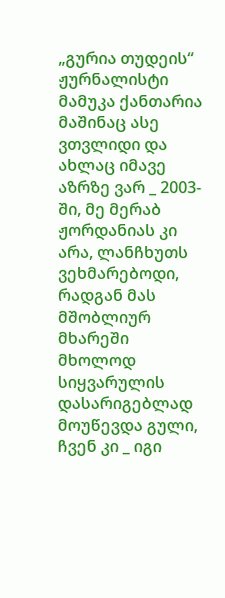„გურია თუდეის“ ჟურნალისტი მამუკა ქანთარია
მაშინაც ასე ვთვლიდი და ახლაც იმავე აზრზე ვარ _ 2003-ში, მე მერაბ ჟორდანიას კი არა, ლანჩხუთს ვეხმარებოდი, რადგან მას მშობლიურ მხარეში მხოლოდ სიყვარულის დასარიგებლად მოუწევდა გული, ჩვენ კი _ იგი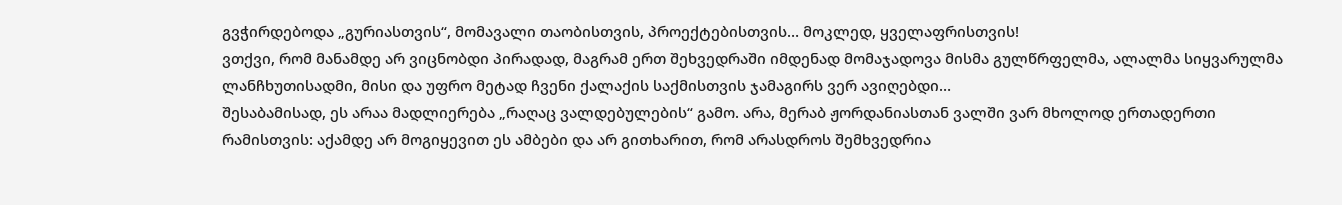გვჭირდებოდა „გურიასთვის“, მომავალი თაობისთვის, პროექტებისთვის… მოკლედ, ყველაფრისთვის!
ვთქვი, რომ მანამდე არ ვიცნობდი პირადად, მაგრამ ერთ შეხვედრაში იმდენად მომაჯადოვა მისმა გულწრფელმა, ალალმა სიყვარულმა ლანჩხუთისადმი, მისი და უფრო მეტად ჩვენი ქალაქის საქმისთვის ჯამაგირს ვერ ავიღებდი…
შესაბამისად, ეს არაა მადლიერება „რაღაც ვალდებულების“ გამო. არა, მერაბ ჟორდანიასთან ვალში ვარ მხოლოდ ერთადერთი რამისთვის: აქამდე არ მოგიყევით ეს ამბები და არ გითხარით, რომ არასდროს შემხვედრია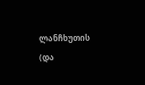ლანჩხუთის (და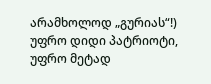არამხოლოდ „გურიას“!) უფრო დიდი პატრიოტი, უფრო მეტად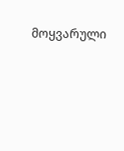მოყვარული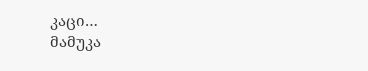კაცი…
მამუკა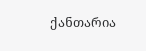ქანთარია